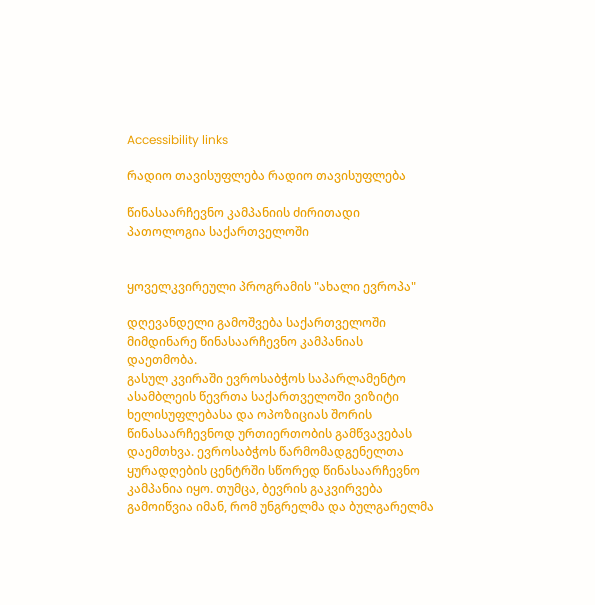Accessibility links

რადიო თავისუფლება რადიო თავისუფლება

წინასაარჩევნო კამპანიის ძირითადი პათოლოგია საქართველოში


ყოველკვირეული პროგრამის "ახალი ევროპა"

დღევანდელი გამოშვება საქართველოში მიმდინარე წინასაარჩევნო კამპანიას დაეთმობა.
გასულ კვირაში ევროსაბჭოს საპარლამენტო ასამბლეის წევრთა საქართველოში ვიზიტი ხელისუფლებასა და ოპოზიციას შორის წინასაარჩევნოდ ურთიერთობის გამწვავებას დაემთხვა. ევროსაბჭოს წარმომადგენელთა ყურადღების ცენტრში სწორედ წინასაარჩევნო კამპანია იყო. თუმცა, ბევრის გაკვირვება გამოიწვია იმან, რომ უნგრელმა და ბულგარელმა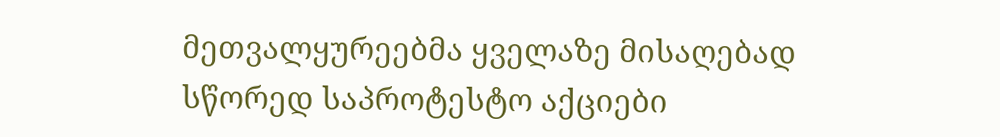მეთვალყურეებმა ყველაზე მისაღებად სწორედ საპროტესტო აქციები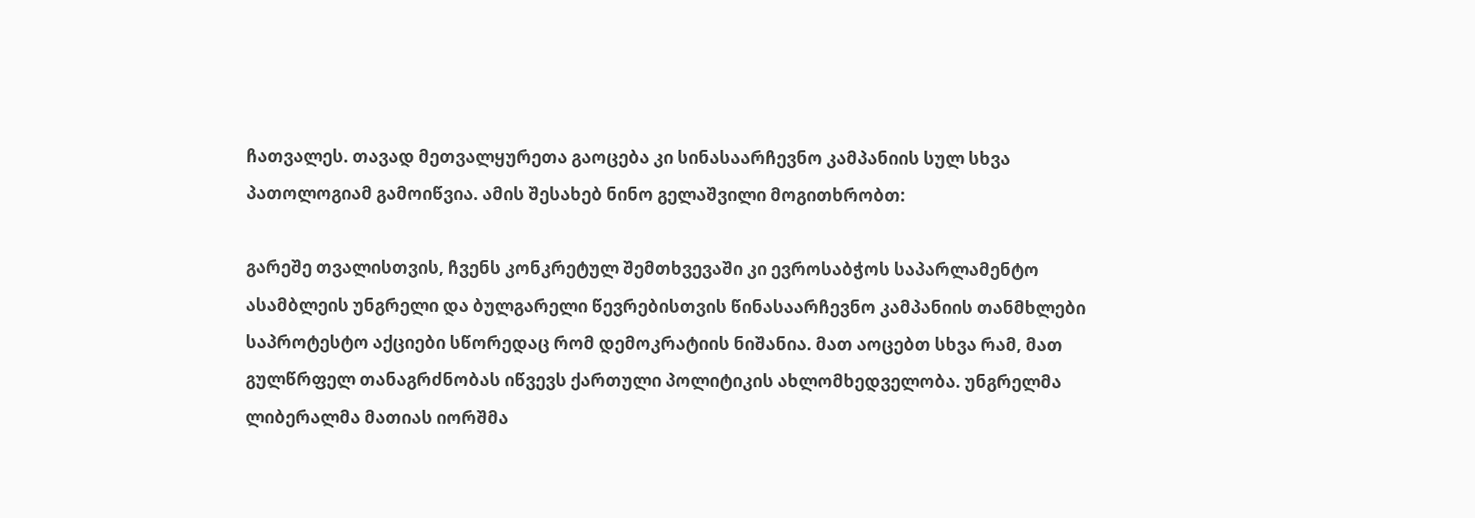ჩათვალეს. თავად მეთვალყურეთა გაოცება კი სინასაარჩევნო კამპანიის სულ სხვა პათოლოგიამ გამოიწვია. ამის შესახებ ნინო გელაშვილი მოგითხრობთ:

გარეშე თვალისთვის, ჩვენს კონკრეტულ შემთხვევაში კი ევროსაბჭოს საპარლამენტო ასამბლეის უნგრელი და ბულგარელი წევრებისთვის წინასაარჩევნო კამპანიის თანმხლები საპროტესტო აქციები სწორედაც რომ დემოკრატიის ნიშანია. მათ აოცებთ სხვა რამ, მათ გულწრფელ თანაგრძნობას იწვევს ქართული პოლიტიკის ახლომხედველობა. უნგრელმა ლიბერალმა მათიას იორშმა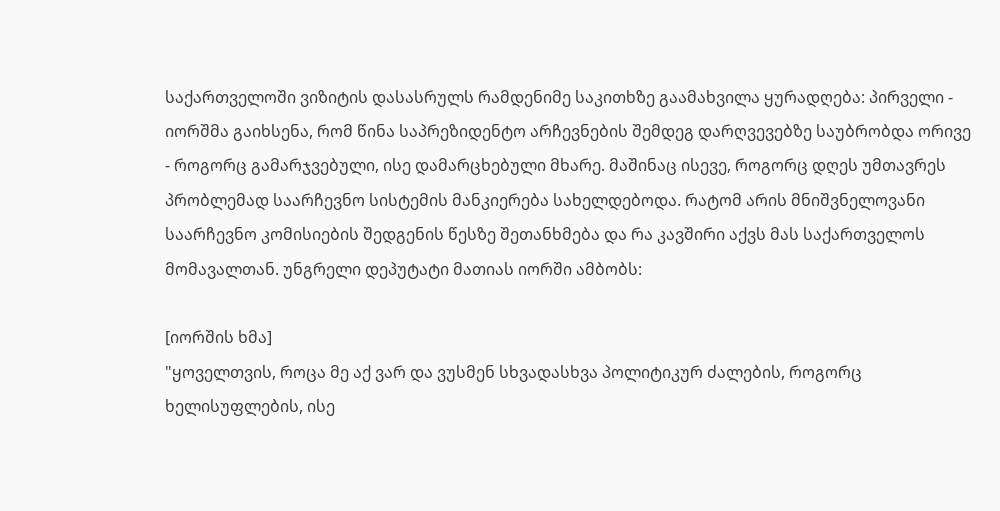საქართველოში ვიზიტის დასასრულს რამდენიმე საკითხზე გაამახვილა ყურადღება: პირველი - იორშმა გაიხსენა, რომ წინა საპრეზიდენტო არჩევნების შემდეგ დარღვევებზე საუბრობდა ორივე - როგორც გამარჯვებული, ისე დამარცხებული მხარე. მაშინაც ისევე, როგორც დღეს უმთავრეს პრობლემად საარჩევნო სისტემის მანკიერება სახელდებოდა. რატომ არის მნიშვნელოვანი საარჩევნო კომისიების შედგენის წესზე შეთანხმება და რა კავშირი აქვს მას საქართველოს მომავალთან. უნგრელი დეპუტატი მათიას იორში ამბობს:

[იორშის ხმა]
"ყოველთვის, როცა მე აქ ვარ და ვუსმენ სხვადასხვა პოლიტიკურ ძალების, როგორც ხელისუფლების, ისე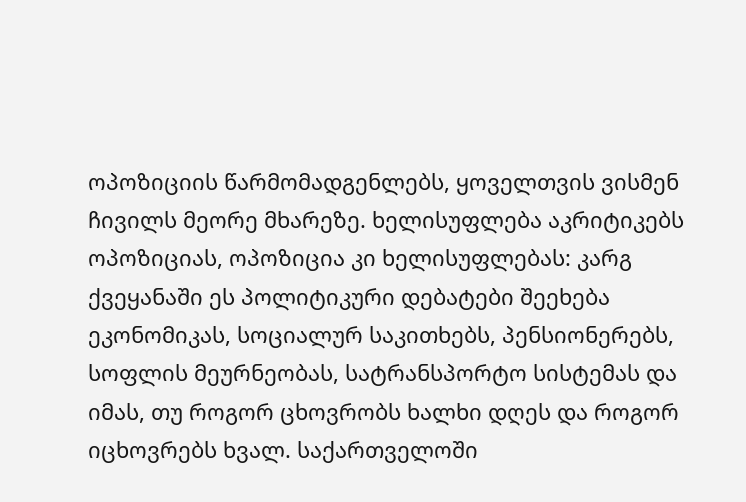ოპოზიციის წარმომადგენლებს, ყოველთვის ვისმენ ჩივილს მეორე მხარეზე. ხელისუფლება აკრიტიკებს ოპოზიციას, ოპოზიცია კი ხელისუფლებას: კარგ ქვეყანაში ეს პოლიტიკური დებატები შეეხება ეკონომიკას, სოციალურ საკითხებს, პენსიონერებს, სოფლის მეურნეობას, სატრანსპორტო სისტემას და იმას, თუ როგორ ცხოვრობს ხალხი დღეს და როგორ იცხოვრებს ხვალ. საქართველოში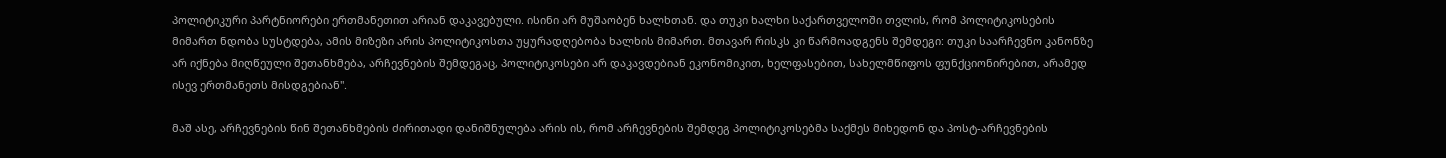პოლიტიკური პარტნიორები ერთმანეთით არიან დაკავებული. ისინი არ მუშაობენ ხალხთან. და თუკი ხალხი საქართველოში თვლის, რომ პოლიტიკოსების მიმართ ნდობა სუსტდება, ამის მიზეზი არის პოლიტიკოსთა უყურადღებობა ხალხის მიმართ. მთავარ რისკს კი წარმოადგენს შემდეგი: თუკი საარჩევნო კანონზე არ იქნება მიღწეული შეთანხმება, არჩევნების შემდეგაც, პოლიტიკოსები არ დაკავდებიან ეკონომიკით, ხელფასებით, სახელმწიფოს ფუნქციონირებით, არამედ ისევ ერთმანეთს მისდგებიან".

მაშ ასე, არჩევნების წინ შეთანხმების ძირითადი დანიშნულება არის ის, რომ არჩევნების შემდეგ პოლიტიკოსებმა საქმეს მიხედონ და პოსტ-არჩევნების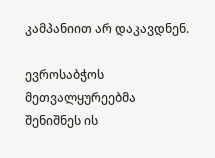კამპანიით არ დაკავდნენ.

ევროსაბჭოს მეთვალყურეებმა შენიშნეს ის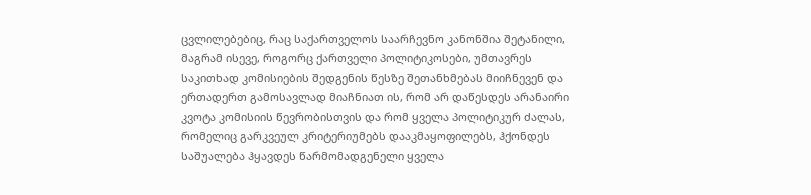ცვლილებებიც, რაც საქართველოს საარჩევნო კანონშია შეტანილი, მაგრამ ისევე, როგორც ქართველი პოლიტიკოსები, უმთავრეს საკითხად კომისიების შედგენის წესზე შეთანხმებას მიიჩნევენ და ერთადერთ გამოსავლად მიაჩნიათ ის, რომ არ დაწესდეს არანაირი კვოტა კომისიის წევრობისთვის და რომ ყველა პოლიტიკურ ძალას, რომელიც გარკვეულ კრიტერიუმებს დააკმაყოფილებს, ჰქონდეს საშუალება ჰყავდეს წარმომადგენელი ყველა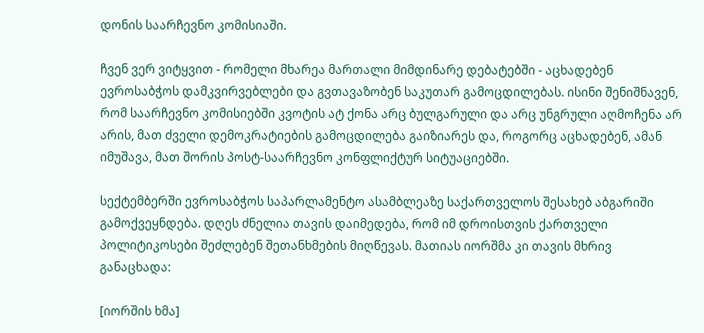დონის საარჩევნო კომისიაში.

ჩვენ ვერ ვიტყვით - რომელი მხარეა მართალი მიმდინარე დებატებში - აცხადებენ ევროსაბჭოს დამკვირვებლები და გვთავაზობენ საკუთარ გამოცდილებას. ისინი შენიშნავენ, რომ საარჩევნო კომისიებში კვოტის ატ ქონა არც ბულგარული და არც უნგრული აღმოჩენა არ არის, მათ ძველი დემოკრატიების გამოცდილება გაიზიარეს და, როგორც აცხადებენ, ამან იმუშავა, მათ შორის პოსტ-საარჩევნო კონფლიქტურ სიტუაციებში.

სექტემბერში ევროსაბჭოს საპარლამენტო ასამბლეაზე საქართველოს შესახებ აბგარიში გამოქვეყნდება. დღეს ძნელია თავის დაიმედება, რომ იმ დროისთვის ქართველი პოლიტიკოსები შეძლებენ შეთანხმების მიღწევას. მათიას იორშმა კი თავის მხრივ განაცხადა:

[იორშის ხმა]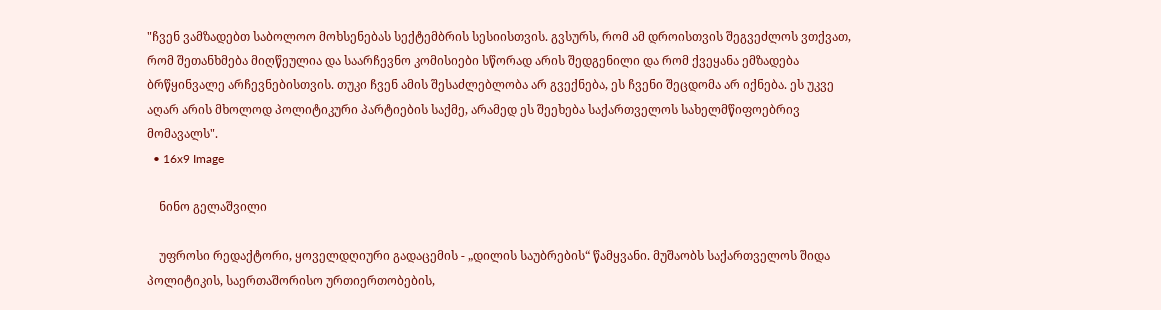"ჩვენ ვამზადებთ საბოლოო მოხსენებას სექტემბრის სესიისთვის. გვსურს, რომ ამ დროისთვის შეგვეძლოს ვთქვათ, რომ შეთანხმება მიღწეულია და საარჩევნო კომისიები სწორად არის შედგენილი და რომ ქვეყანა ემზადება ბრწყინვალე არჩევნებისთვის. თუკი ჩვენ ამის შესაძლებლობა არ გვექნება, ეს ჩვენი შეცდომა არ იქნება. ეს უკვე აღარ არის მხოლოდ პოლიტიკური პარტიების საქმე, არამედ ეს შეეხება საქართველოს სახელმწიფოებრივ მომავალს".
  • 16x9 Image

    ნინო გელაშვილი

    უფროსი რედაქტორი, ყოველდღიური გადაცემის - „დილის საუბრების“ წამყვანი. მუშაობს საქართველოს შიდა პოლიტიკის, საერთაშორისო ურთიერთობების,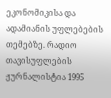ეკონომიკისა და ადამიანის უფლებების თემებზე. რადიო თავისუფლების ჟურნალისტია 1995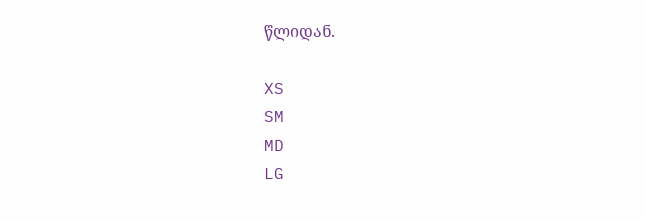წლიდან.

XS
SM
MD
LG